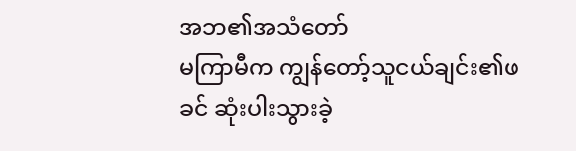အဘ၏အသံတော်
မကြာမီက ကျွန်တော့်သူငယ်ချင်း၏ဖခင် ဆုံးပါးသွားခဲ့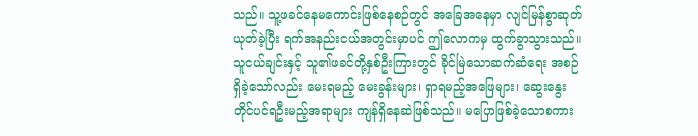သည်။ သူ့ဖခင်နေမကောင်းဖြစ်နေစဉ်တွင် အခြေအနေမှာ လျင်မြန်စွာဆုတ်ယုတ်ခဲ့ပြီး ရက်အနည်းငယ်အတွင်းမှာပင် ဤလောကမှ ထွက်ခွာသွားသည်။ သူငယ်ချင်းနှင့် သူ၏ဖခင်တို့နှစ်ဦးကြားတွင် ခိုင်မြဲသောဆက်ဆံရေး အစဉ်ရှိခဲ့သော်လည်း မေးရမည့် မေးခွန်းများ၊ ရှာရမည့်အဖြေများ၊ ဆွေးနွေးတိုင်ပင်ရဦးမည့်အရာများ ကျန်ရှိနေဆဲဖြစ်သည်။ မပြောဖြစ်ခဲ့သောစကား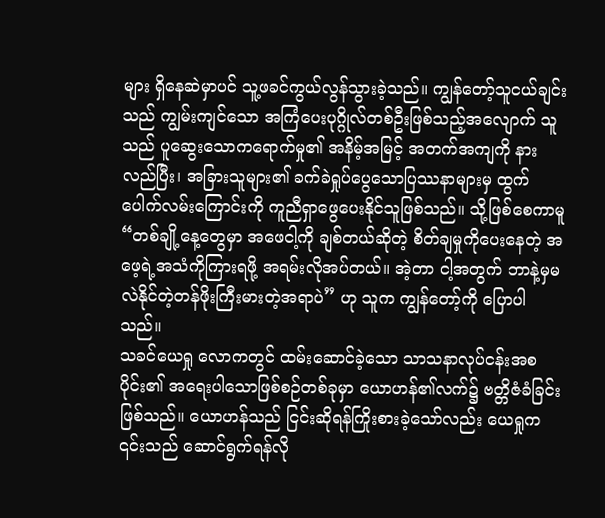များ ရှိနေဆဲမှာပင် သူ့ဖခင်ကွယ်လွန်သွားခဲ့သည်။ ကျွန်တော့်သူငယ်ချင်းသည် ကျွမ်းကျင်သော အကြံပေးပုဂ္ဂိုလ်တစ်ဦးဖြစ်သည့်အလျောက် သူသည် ပူဆွေးသောကရောက်မှု၏ အနိမ့်အမြင့် အတက်အကျကို နားလည်ပြီး၊ အခြားသူများ၏ ခက်ခဲရှုပ်ပွေသောပြဿနာများမှ ထွက်ပေါက်လမ်းကြောင်းကို ကူညီရှာဖွေပေးနိုင်သူဖြစ်သည်။ သို့ဖြစ်စေကာမူ “တစ်ချို့နေ့တွေမှာ အဖေငါ့ကို ချစ်တယ်ဆိုတဲ့ စိတ်ချမှုကိုပေးနေတဲ့ အဖေ့ရဲ့အသံကိုကြားရဖို့ အရမ်းလိုအပ်တယ်။ အဲ့တာ ငါ့အတွက် ဘာနဲ့မှမလဲနိုင်တဲ့တန်ဖိုးကြီးမားတဲ့အရာပဲ” ဟု သူက ကျွန်တော့်ကို ပြောပါသည်။
သခင်ယေရှု လောကတွင် ထမ်းဆောင်ခဲ့သော သာသနာလုပ်ငန်းအစပိုင်း၏ အရေးပါသောဖြစ်စဉ်တစ်ခုမှာ ယောဟန်၏လက်၌ ဗတ္တိဇံခံခြင်းဖြစ်သည်။ ယောဟန်သည် ငြင်းဆိုရန်ကြိုးစားခဲ့သော်လည်း ယေရှုက ၎င်းသည် ဆောင်ရွက်ရန်လို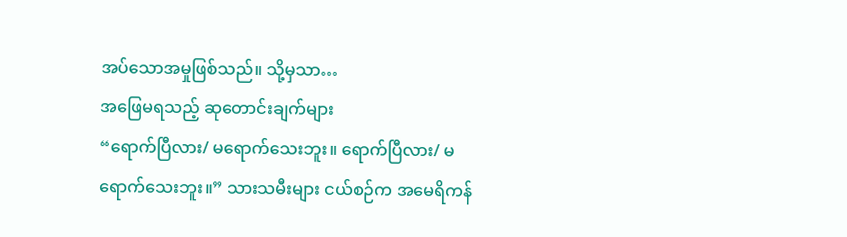အပ်သောအမှုဖြစ်သည်။ သို့မှသာ…
အဖြေမရသည့် ဆုတောင်းချက်များ
“ရောက်ပြီလား/ မရောက်သေးဘူး။ ရောက်ပြီလား/ မရောက်သေးဘူး။” သားသမီးများ ငယ်စဉ်က အမေရိကန်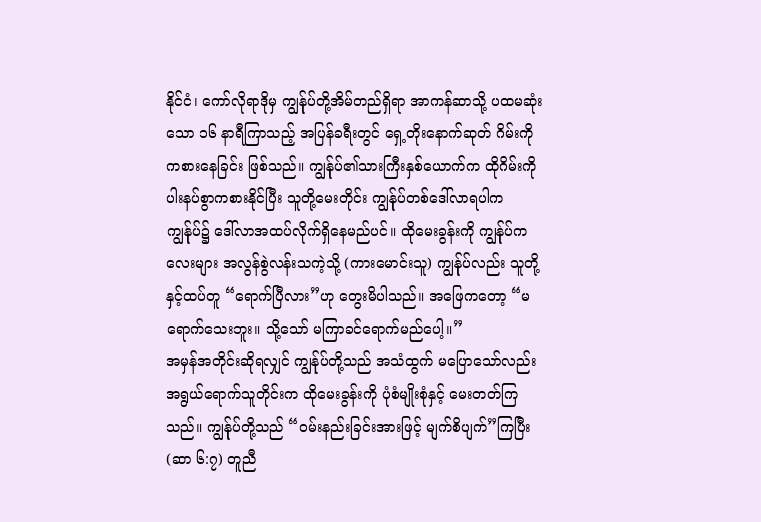နိုင်ငံ၊ ကော်လိုရာဒိုမှ ကျွန်ုပ်တို့အိမ်တည်ရှိရာ အာကန်ဆာသို့ ပထမဆုံးသော ၁၆ နာရီကြာသည့် အပြန်ခရီးတွင် ရှေ့တိုးနောက်ဆုတ် ဂိမ်းကို ကစားနေခြင်း ဖြစ်သည်။ ကျွန်ုပ်၏သားကြီးနှစ်ယောက်က ထိုဂိမ်းကို ပါးနပ်စွာကစားနိုင်ပြီး သူတို့မေးတိုင်း ကျွန်ုပ်တစ်ဒေါ်လာရပါက ကျွန်ုပ်၌ ဒေါ်လာအထပ်လိုက်ရှိနေမည်ပင်။ ထိုမေးခွန်းကို ကျွန်ုပ်ကလေးများ အလွန်စွဲလန်းသကဲ့သို့ (ကားမောင်းသူ) ကျွန်ုပ်လည်း သူတို့နှင့်ထပ်တူ “ရောက်ပြီလား”ဟု တွေးမိပါသည်။ အဖြေကတော့ “မရောက်သေးဘူး။ သို့သော် မကြာခင်ရောက်မည်ပေါ့။”
အမှန်အတိုင်းဆိုရလျှင် ကျွန်ုပ်တို့သည် အသံထွက် မပြောသော်လည်း အရွယ်ရောက်သူတိုင်းက ထိုမေးခွန်းကို ပုံစံမျိုးစုံနှင့် မေးတတ်ကြသည်။ ကျွန်ုပ်တို့သည် “ဝမ်းနည်းခြင်းအားဖြင့် မျက်စိပျက်”ကြပြီး (ဆာ ၆:၇) တူညီ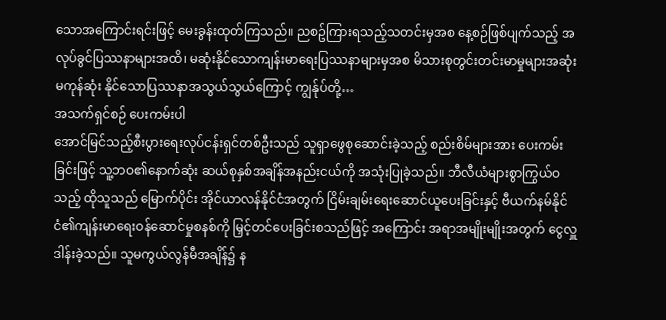သောအကြောင်းရင်းဖြင့် မေးခွန်းထုတ်ကြသည်။ ညစဥ်ကြားရသည့်သတင်းမှအစ နေ့စဉ်ဖြစ်ပျက်သည့် အလုပ်ခွင်ပြဿနာများအထိ၊ မဆုံးနိုင်သောကျန်းမာရေးပြဿနာများမှအစ မိသားစုတွင်းတင်းမာမှုများအဆုံး မကုန်ဆုံး နိုင်သောပြဿနာအသွယ်သွယ်ကြောင့် ကျွန်ုပ်တို့…
အသက်ရှင်စဉ် ပေးကမ်းပါ
အောင်မြင်သည့်စီးပွားရေးလုပ်ငန်းရှင်တစ်ဦးသည် သူရှာဖွေစုဆောင်းခဲ့သည့် စည်းစိမ်များအား ပေးကမ်းခြင်းဖြင့် သူ့ဘဝ၏နောက်ဆုံး ဆယ်စုနှစ်အချိန်အနည်းငယ်ကို အသုံးပြုခဲ့သည်။ ဘီလီယံများစွာကြွယ်ဝသည့် ထိုသူသည် မြောက်ပိုင်း အိုင်ယာလန်နိုင်ငံအတွက် ငြိမ်းချမ်းရေးဆောင်ယူပေးခြင်းနှင့် ဗီယက်နမ်နိုင်ငံ၏ကျန်းမာရေးဝန်ဆောင်မှုစနစ်ကို မြှင့်တင်ပေးခြင်းစသည်ဖြင့် အကြောင်း အရာအမျိုးမျိုးအတွက် ငွေလှူဒါန်းခဲ့သည်။ သူမကွယ်လွန်မီအချိန်၌ န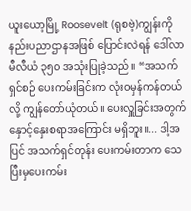ယူးယော့မြို့ Roosevelt (ရုစဗဲ့)ကျွန်းကို နည်းပညာဌာနအဖြစ် ပြောင်းလဲရန် ဒေါ်လာမီလီယံ ၃၅၀ အသုံးပြုခဲ့သည်။ “အသက်ရှင်စဉ် ပေးကမ်းခြင်းက လုံးဝမှန်ကန်တယ်လို့ ကျွန်တော်ယုံတယ်။ ပေးလှူခြင်းအတွက် နှောင့်နှေးစရာအကြောင်း မရှိဘူး။... ဒါ့အပြင် အသက်ရှင်တုန်း ပေးကမ်းတာက သေပြီးမှပေးကမ်း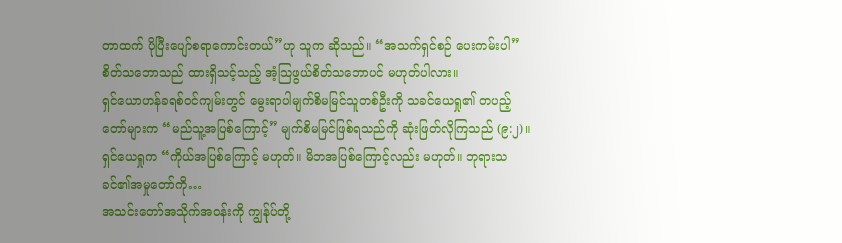တာထက် ပိုပြီးပျော်စရာကောင်းတယ်”ဟု သူက ဆိုသည်။ “အသက်ရှင်စဉ် ပေးကမ်းပါ” စိတ်သဘောသည် ထားရှိသင့်သည့် အံ့သြဖွယ်စိတ်သဘောပင် မဟုတ်ပါလား။
ရှင်ယောဟန်ခရစ်ဝင်ကျမ်းတွင် မွေးရာပါမျက်စိမမြင်သူတစ်ဦးကို သခင်ယေရှု၏ တပည့်တော်များက “မည်သူ့အပြစ်ကြောင့်” မျက်စိမမြင်ဖြစ်ရသည်ကို ဆုံးဖြတ်လိုကြသည် (၉:၂)။ ရှင်ယေရှုက “ကိုယ်အပြစ်ကြောင့် မဟုတ်။ မိဘအပြစ်ကြောင့်လည်း မဟုတ်။ ဘုရားသခင်၏အမှုတော်ကို…
အသင်းတော်အသိုက်အဝန်းကို ကျွန်ုပ်တို့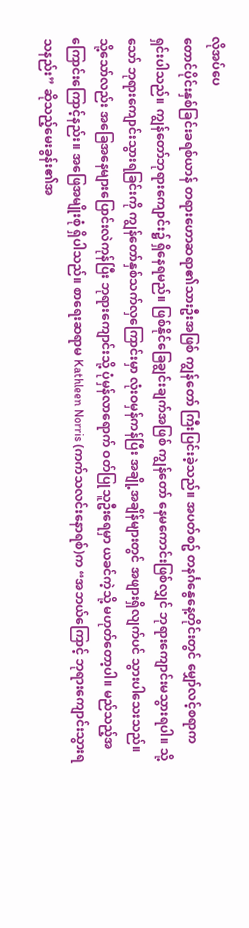လိုအပ်ပေ
တောင်ပိုင်းနှစ်ခြင်းခရစ်ယာန် တရားဟောဆရာ၏သားဦးအဖြစ် ကျွန်တော် ကြီးပြင်းခဲ့သည်။ အပတ်စဥ် တနင်္ဂနွေနေ့တိုင်းတွင် မျှော်လင့်စရာက ရှင်းပါသည်။ ကျွန်တော်ဘုရားကျောင်း၌ ရှိနေရမည်။ ဖြစ်နိုင်ခြေချွင်းချက်အဖြစ် ကျွန်တော် နေမကောင်းဖြစ်လျှင် ဘုရားကျောင်းမသွားရပါ။ သို့သော် ဘုရားကျောင်းသွားရခြင်းကို ကျွန်တော်နှစ်သက်လှကြောင်းမှာ လုံးဝမှန်ကန်ပြီး အချို့အချိန်များတွင် အဖျားရှိလျက်ပင် သွားပါသေးသည်။ သို့သော်လည်း အခြေအနေများပြောင်းလဲကုန်ပြီး ဘုရားကျောင်းသို့ ပုံမှန်လာရောက် ဝတ်ပြုသူဦးရေမှာ ယခင်ကဲ့သို့ မဟုတ်တော့ပါ။ မည်သည့်အကြောင်းကြောင့်နည်း။ အဖြေအမျိုးစုံ ရှိပါသည်။ စာရေးဆရာမ Kathleen Norris (ကက်သလင်းနောရစ်)က “အဘယ်ကြောင့် ဘုရားကျောင်းသွားရသနည်း” ဆိုသည့်မေးခွန်း၏အ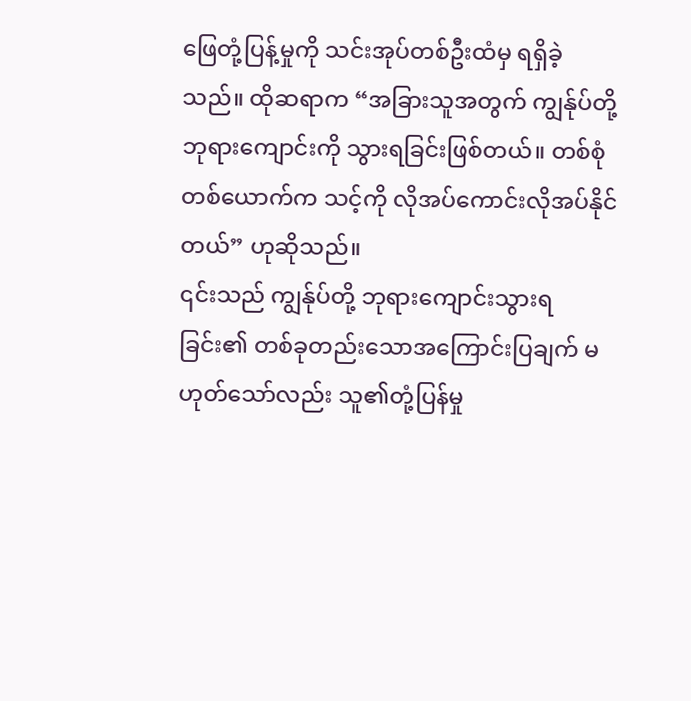ဖြေတုံ့ပြန့်မှုကို သင်းအုပ်တစ်ဦးထံမှ ရရှိခဲ့သည်။ ထိုဆရာက “အခြားသူအတွက် ကျွန်ုပ်တို့ ဘုရားကျောင်းကို သွားရခြင်းဖြစ်တယ်။ တစ်စုံတစ်ယောက်က သင့်ကို လိုအပ်ကောင်းလိုအပ်နိုင်တယ်” ဟုဆိုသည်။
၎င်းသည် ကျွန်ုပ်တို့ ဘုရားကျောင်းသွားရခြင်း၏ တစ်ခုတည်းသောအကြောင်းပြချက် မဟုတ်သော်လည်း သူ၏တုံ့ပြန်မှု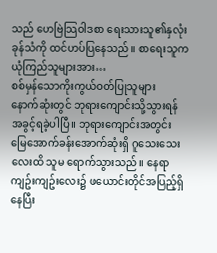သည် ဟေဗြဲသြဝါဒစာ ရေးသားသူ၏နှလုံးခုန်သံကို ထင်ဟပ်ပြနေသည်။ စာရေးသူက ယုံကြည်သူများအား…
စစ်မှန်သောကိုးကွယ်ဝတ်ပြုသူများ
နောက်ဆုံးတွင် ဘုရားကျောင်းသို့သွားရန် အခွင့်ရခဲ့ပါပြီ။ ဘုရားကျောင်းအတွင်း မြေအောက်ခန်းအောက်ဆုံးရှိ ဂူသေးသေးလေးထိ သူမ ရောက်သွားသည်။ နေရာကျဥ်းကျဥ်းလေး၌ ဖယောင်းတိုင်အပြည့်ရှိနေပြီး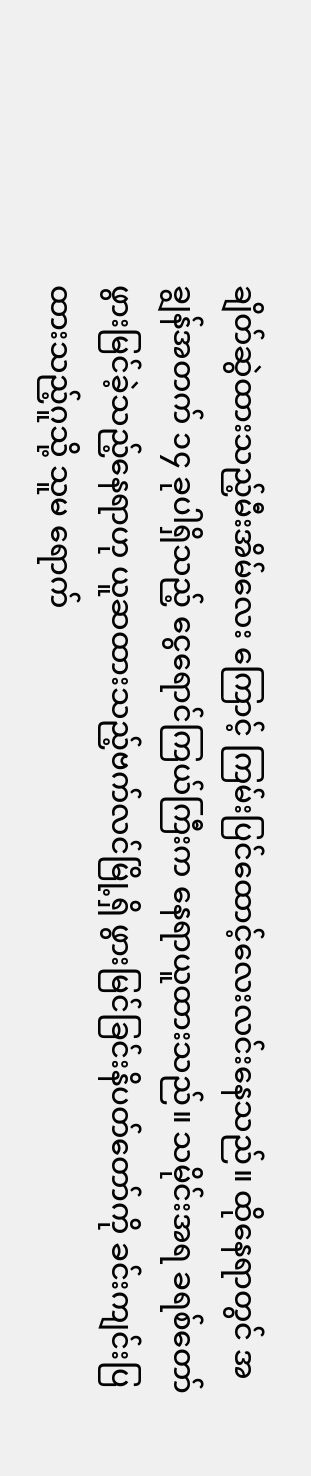ချိတ်ဆွဲထားသည့်မီးအိမ်လေး ကြောင့် ကြမ်းပြင်ထောင့်လေးလင်းနေသည်။ ထိုနေရာတွင် အချွန်အတက် ၁၄ ခုပါရှိသည့် ငွေရောင်ကြယ်ကြီးက နေရာယူထားသည်။ သမိုင်းအရ ခရစ်တော် ဖွားမြင်ခဲ့သည့်နေရာဟု ယူဆထားသည့်ဗက်လင်မြို့ရှိ ဖွားမြင်ခြင်းနိပတ်တော်ကို ခင်းကျင်းပြထားသည့်ဂူသို့ သူမ ရောက်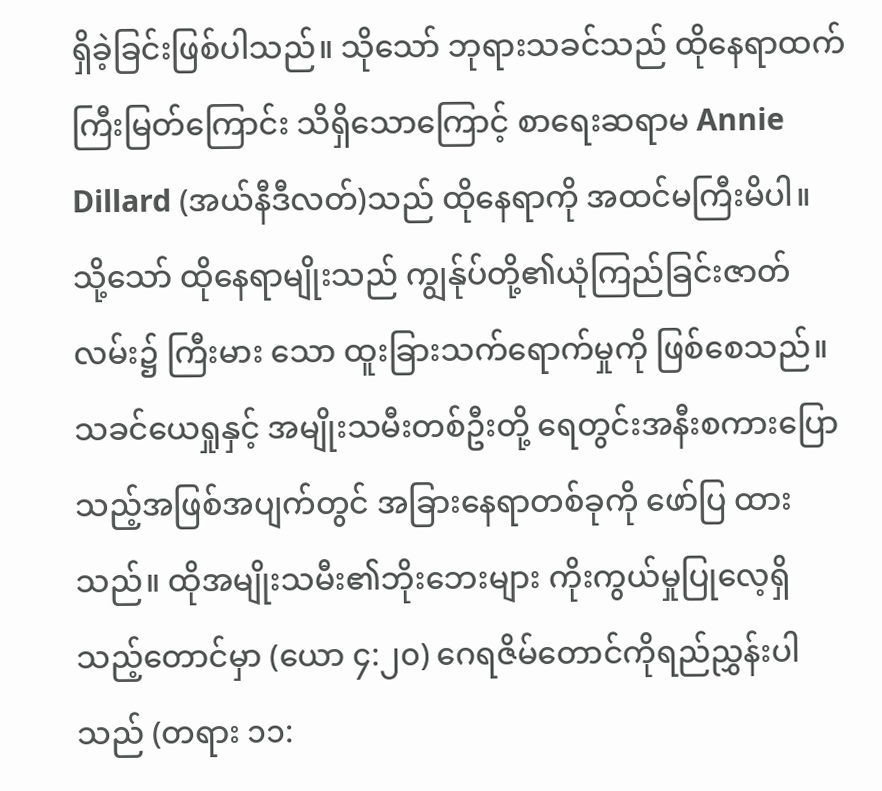ရှိခဲ့ခြင်းဖြစ်ပါသည်။ သိုသော် ဘုရားသခင်သည် ထိုနေရာထက် ကြီးမြတ်ကြောင်း သိရှိသောကြောင့် စာရေးဆရာမ Annie Dillard (အယ်နီဒီလတ်)သည် ထိုနေရာကို အထင်မကြီးမိပါ။
သို့သော် ထိုနေရာမျိုးသည် ကျွန်ုပ်တို့၏ယုံကြည်ခြင်းဇာတ်လမ်း၌ ကြီးမား သော ထူးခြားသက်ရောက်မှုကို ဖြစ်စေသည်။ သခင်ယေရှုနှင့် အမျိုးသမီးတစ်ဦးတို့ ရေတွင်းအနီးစကားပြောသည့်အဖြစ်အပျက်တွင် အခြားနေရာတစ်ခုကို ဖော်ပြ ထားသည်။ ထိုအမျိုးသမီး၏ဘိုးဘေးများ ကိုးကွယ်မှုပြုလေ့ရှိသည့်တောင်မှာ (ယော ၄:၂၀) ဂေရဇိမ်တောင်ကိုရည်ညွှန်းပါသည် (တရား ၁၁: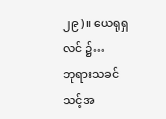၂၉)။ ယေရုရှလင် ၌…
ဘုရားသခင် သင့်အ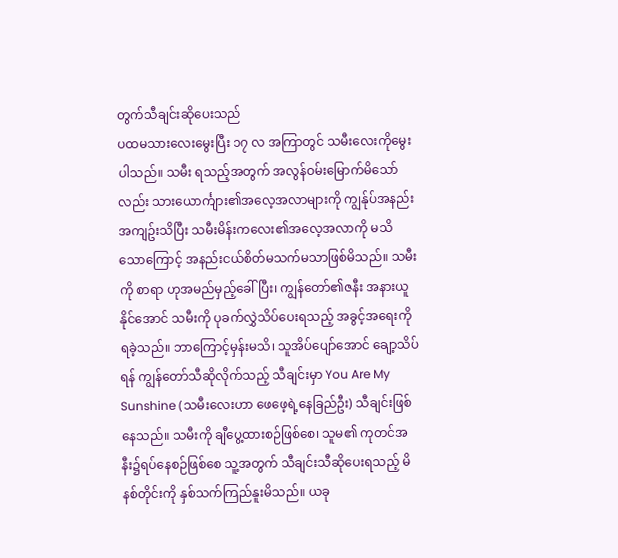တွက်သီချင်းဆိုပေးသည်
ပထမသားလေးမွေးပြီး ၁၇ လ အကြာတွင် သမီးလေးကိုမွေးပါသည်။ သမီး ရသည့်အတွက် အလွန်ဝမ်းမြောက်မိသော်လည်း သားယောင်္ကျား၏အလေ့အလာများကို ကျွန်ုပ်အနည်းအကျဥ်းသိပြီး သမီးမိန်းကလေး၏အလေ့အလာကို မသိသောကြောင့် အနည်းငယ်စိတ်မသက်မသာဖြစ်မိသည်။ သမီးကို စာရာ ဟုအမည်မှည့်ခေါ်ပြီး၊ ကျွန်တော်၏ဇနီး အနားယူနိုင်အောင် သမီးကို ပုခက်လွှဲသိပ်ပေးရသည့် အခွင့်အရေးကို ရခဲ့သည်။ ဘာကြောင့်မှန်းမသိ၊ သူအိပ်ပျော်အောင် ချော့သိပ်ရန် ကျွန်တော်သီဆိုလိုက်သည့် သီချင်းမှာ You Are My Sunshine (သမီးလေးဟာ ဖေဖေ့ရဲ့နေခြည်ဦး) သီချင်းဖြစ်နေသည်။ သမီးကို ချီပွေ့ထားစဉ်ဖြစ်စေ၊ သူမ၏ ကုတင်အနီး၌ရပ်နေစဉ်ဖြစ်စေ သူ့အတွက် သီချင်းသီဆိုပေးရသည့် မိနစ်တိုင်းကို နှစ်သက်ကြည်နူးမိသည်။ ယခု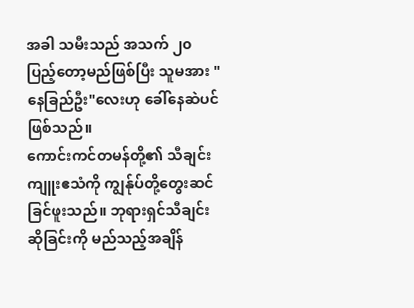အခါ သမီးသည် အသက် ၂၀ ပြည့်တော့မည်ဖြစ်ပြီး သူမအား "နေခြည်ဦး"လေးဟု ခေါ်နေဆဲပင်ဖြစ်သည်။
ကောင်းကင်တမန်တို့၏ သီချင်းကျူးဧသံကို ကျွန်ုပ်တို့တွေးဆင်ခြင်ဖူးသည်။ ဘုရားရှင်သီချင်းဆိုခြင်းကို မည်သည့်အချိန်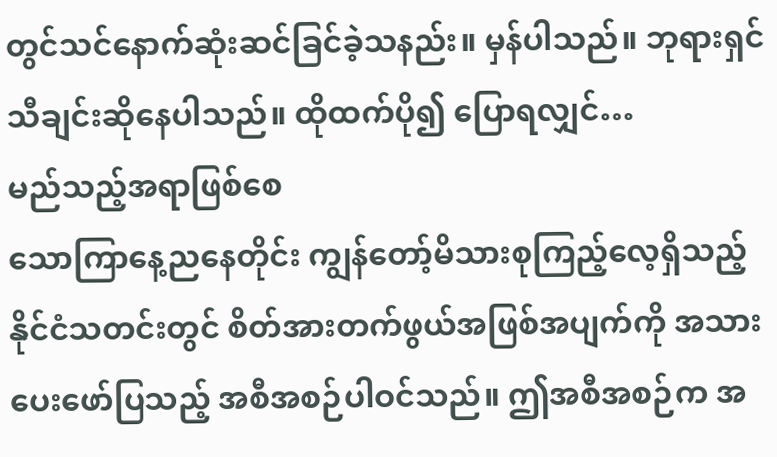တွင်သင်နောက်ဆုံးဆင်ခြင်ခဲ့သနည်း။ မှန်ပါသည်။ ဘုရားရှင် သီချင်းဆိုနေပါသည်။ ထိုထက်ပို၍ ပြောရလျှင်…
မည်သည့်အရာဖြစ်စေ
သောကြာနေ့ညနေတိုင်း ကျွန်တော့်မိသားစုကြည့်လေ့ရှိသည့် နိုင်ငံသတင်းတွင် စိတ်အားတက်ဖွယ်အဖြစ်အပျက်ကို အသားပေးဖော်ပြသည့် အစီအစဉ်ပါဝင်သည်။ ဤအစီအစဉ်က အ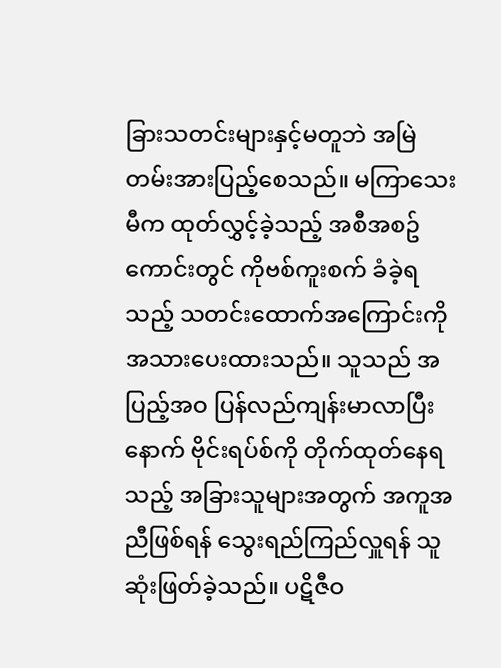ခြားသတင်းများနှင့်မတူဘဲ အမြဲတမ်းအားပြည့်စေသည်။ မကြာသေးမီက ထုတ်လွှင့်ခဲ့သည့် အစီအစဥ်ကောင်းတွင် ကိုဗစ်ကူးစက် ခံခဲ့ရသည့် သတင်းထောက်အကြောင်းကို အသားပေးထားသည်။ သူသည် အပြည့်အဝ ပြန်လည်ကျန်းမာလာပြီးနောက် ဗိုင်းရပ်စ်ကို တိုက်ထုတ်နေရသည့် အခြားသူများအတွက် အကူအညီဖြစ်ရန် သွေးရည်ကြည်လှူရန် သူဆုံးဖြတ်ခဲ့သည်။ ပဋိဇီဝ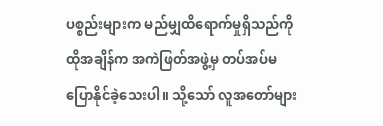ပစ္စည်းများက မည်မျှထိရောက်မှုရှိသည်ကို ထိုအချိန်က အကဲဖြတ်အဖွဲ့မှ တပ်အပ်မပြောနိုင်ခဲ့သေးပါ။ သို့သော် လူအတော်များ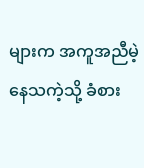များက အကူအညီမဲ့နေသကဲ့သို့ ခံစား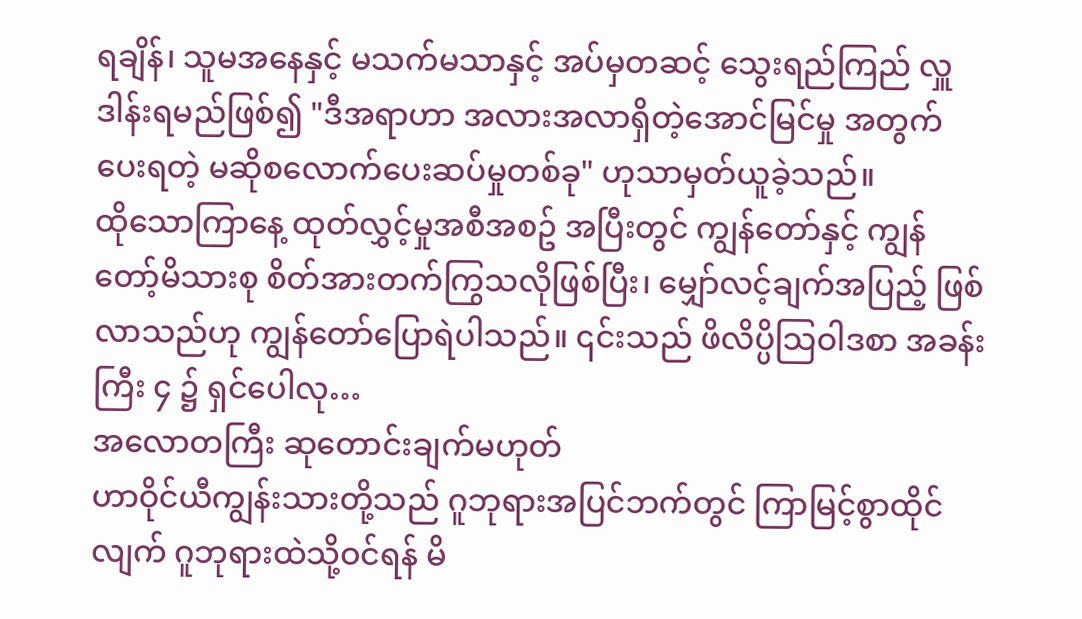ရချိန်၊ သူမအနေနှင့် မသက်မသာနှင့် အပ်မှတဆင့် သွေးရည်ကြည် လှူဒါန်းရမည်ဖြစ်၍ "ဒီအရာဟာ အလားအလာရှိတဲ့အောင်မြင်မှု အတွက် ပေးရတဲ့ မဆိုစလောက်ပေးဆပ်မှုတစ်ခု" ဟုသာမှတ်ယူခဲ့သည်။
ထိုသောကြာနေ့ ထုတ်လွှင့်မှုအစီအစဥ် အပြီးတွင် ကျွန်တော်နှင့် ကျွန်တော့်မိသားစု စိတ်အားတက်ကြွသလိုဖြစ်ပြီး၊ မျှော်လင့်ချက်အပြည့် ဖြစ်လာသည်ဟု ကျွန်တော်ပြောရဲပါသည်။ ၎င်းသည် ဖိလိပ္ပိသြဝါဒစာ အခန်းကြီး ၄ ၌ ရှင်ပေါလု…
အလောတကြီး ဆုတောင်းချက်မဟုတ်
ဟာဝိုင်ယီကျွန်းသားတို့သည် ဂူဘုရားအပြင်ဘက်တွင် ကြာမြင့်စွာထိုင်လျက် ဂူဘုရားထဲသို့ဝင်ရန် မိ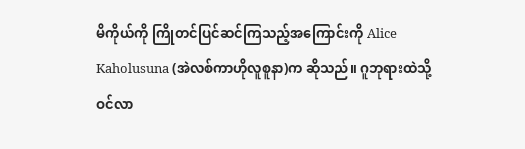မိကိုယ်ကို ကြိုတင်ပြင်ဆင်ကြသည့်အကြောင်းကို Alice Kaholusuna (အဲလစ်ကာဟိုလူစူနာ)က ဆိုသည်။ ဂူဘုရားထဲသို့ဝင်လာ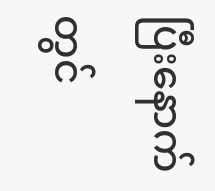ပြီးနောက် တွင်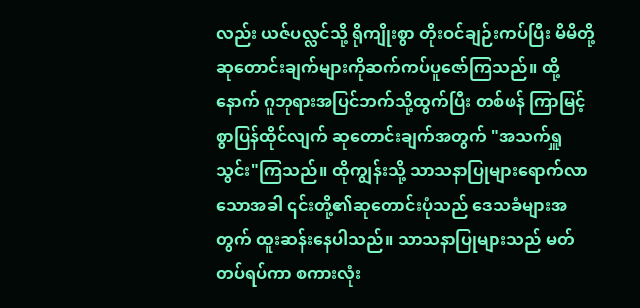လည်း ယဇ်ပလ္လင်သို့ ရိုကျိုးစွာ တိုးဝင်ချဉ်းကပ်ပြီး မိမိတို့ဆုတောင်းချက်များကိုဆက်ကပ်ပူဇော်ကြသည်။ ထို့နောက် ဂူဘုရားအပြင်ဘက်သို့ထွက်ပြီး တစ်ဖန် ကြာမြင့်စွာပြန်ထိုင်လျက် ဆုတောင်းချက်အတွက် "အသက်ရှူသွင်း"ကြသည်။ ထိုကျွန်းသို့ သာသနာပြုများရောက်လာသောအခါ ၎င်းတို့၏ဆုတောင်းပုံသည် ဒေသခံများအတွက် ထူးဆန်းနေပါသည်။ သာသနာပြုများသည် မတ်တပ်ရပ်ကာ စကားလုံး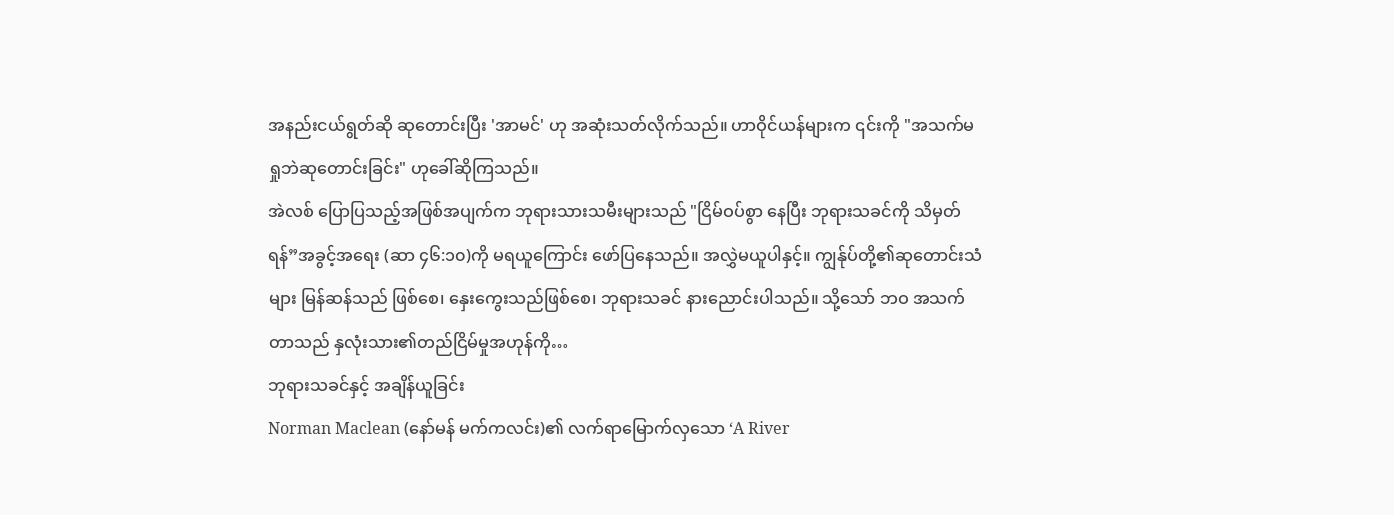အနည်းငယ်ရွတ်ဆို ဆုတောင်းပြီး 'အာမင်' ဟု အဆုံးသတ်လိုက်သည်။ ဟာဝိုင်ယန်များက ၎င်းကို "အသက်မရှုဘဲဆုတောင်းခြင်း" ဟုခေါ်ဆိုကြသည်။
အဲလစ် ပြောပြသည့်အဖြစ်အပျက်က ဘုရားသားသမီးများသည် "ငြိမ်ဝပ်စွာ နေပြီး ဘုရားသခင်ကို သိမှတ်ရန်”အခွင့်အရေး (ဆာ ၄၆:၁၀)ကို မရယူကြောင်း ဖော်ပြနေသည်။ အလွှဲမယူပါနှင့်။ ကျွန်ုပ်တို့၏ဆုတောင်းသံများ မြန်ဆန်သည် ဖြစ်စေ၊ နှေးကွေးသည်ဖြစ်စေ၊ ဘုရားသခင် နားညောင်းပါသည်။ သို့သော် ဘဝ အသက်တာသည် နှလုံးသား၏တည်ငြိမ်မှုအဟုန်ကို…
ဘုရားသခင်နှင့် အချိန်ယူခြင်း
Norman Maclean (နော်မန် မက်ကလင်း)၏ လက်ရာမြောက်လှသော ‘A River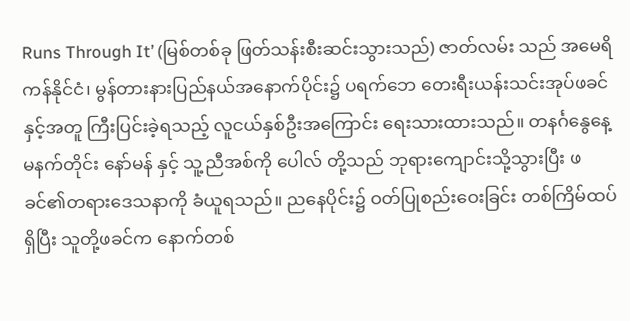Runs Through It’ (မြစ်တစ်ခု ဖြတ်သန်းစီးဆင်းသွားသည်) ဇာတ်လမ်း သည် အမေရိကန်နိုင်ငံ၊ မွန်တားနားပြည်နယ်အနောက်ပိုင်း၌ ပရက်ဘေ တေးရီးယန်းသင်းအုပ်ဖခင်နှင့်အတူ ကြီးပြင်းခဲ့ရသည့် လူငယ်နှစ်ဦးအကြောင်း ရေးသားထားသည်။ တနင်္ဂနွေနေ့မနက်တိုင်း နော်မန် နှင့် သူ့ညီအစ်ကို ပေါလ် တို့သည် ဘုရားကျောင်းသို့သွားပြီး ဖခင်၏တရားဒေသနာကို ခံယူရသည်။ ညနေပိုင်း၌ ဝတ်ပြုစည်းဝေးခြင်း တစ်ကြိမ်ထပ်ရှိပြီး သူတို့ဖခင်က နောက်တစ်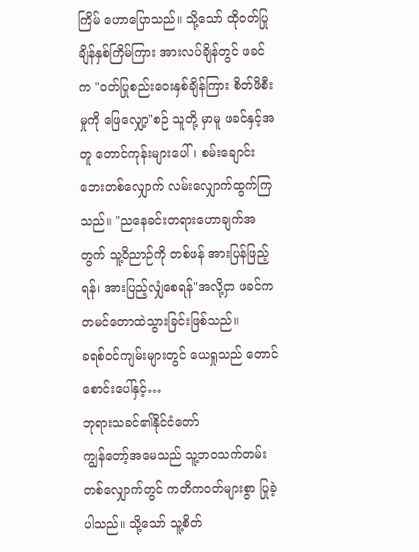ကြိမ် ဟောပြောသည်။ သို့သော် ထိုဝတ်ပြုချိန်နှစ်ကြိမ်ကြား အားလပ်ချိန်တွင် ဖခင်က "ဝတ်ပြုစည်းဝေးနှစ်ချိန်ကြား စိတ်ဖိစီးမှုကို ဖြေလျှော့"စဉ် သူတို့ မှာမူ ဖခင်နှင့်အတူ တောင်ကုန်းများပေါ်၊ စမ်းချောင်းဘေးတစ်လျှောက် လမ်းလျှောက်ထွက်ကြ သည်။ "ညနေခင်းတရားဟောချက်အတွက် သူ့ဝိညာဉ်ကို တစ်ဖန် အားပြန်ဖြည့်ရန်၊ အားပြည့်လျှံစေရန်"အလို့ငှာ ဖခင်က တမင်တောထဲသွားခြင်းဖြစ်သည်။
ခရစ်ဝင်ကျမ်းများတွင် ယေရှုသည် တောင်စောင်းပေါ်နှင့်…
ဘုရားသခင်၏နိုင်ငံတော်
ကျွန်တော့်အမေသည် သူ့ဘဝသက်တမ်းတစ်လျှောက်တွင် ကတိကဝတ်များစွာ ပြုခဲ့ပါသည်။ သို့သော် သူ့စိတ်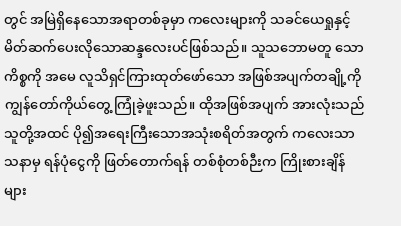တွင် အမြဲရှိနေသောအရာတစ်ခုမှာ ကလေးများကို သခင်ယေရှုနှင့်မိတ်ဆက်ပေးလိုသောဆန္ဒလေးပင်ဖြစ်သည်။ သူသဘောမတူ သောကိစ္စကို အမေ လူသိရှင်ကြားထုတ်ဖော်သော အဖြစ်အပျက်တချို့ကို ကျွန်တော်ကိုယ်တွေ့ ကြုံခဲ့ဖူးသည်။ ထိုအဖြစ်အပျက် အားလုံးသည် သူတို့အထင် ပို၍အရေးကြီးသောအသုံးစရိတ်အတွက် ကလေးသာသနာမှ ရန်ပုံငွေကို ဖြတ်တောက်ရန် တစ်စုံတစ်ဉီးက ကြိုးစားချိန်များ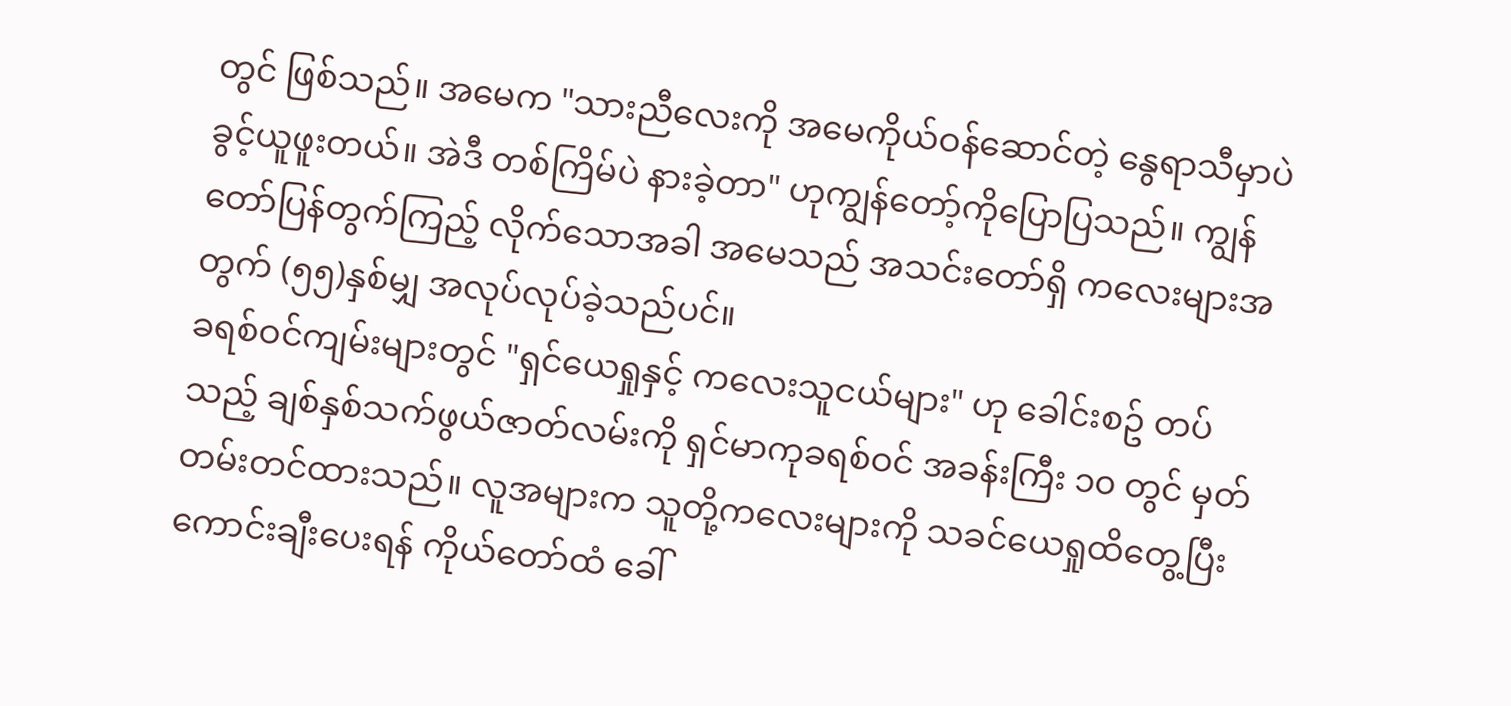တွင် ဖြစ်သည်။ အမေက "သားညီလေးကို အမေကိုယ်ဝန်ဆောင်တဲ့ နွေရာသီမှာပဲ ခွင့်ယူဖူးတယ်။ အဲဒီ တစ်ကြိမ်ပဲ နားခဲ့တာ" ဟုကျွန်တော့်ကိုပြောပြသည်။ ကျွန်တော်ပြန်တွက်ကြည့် လိုက်သောအခါ အမေသည် အသင်းတော်ရှိ ကလေးများအတွက် (၅၅)နှစ်မျှ အလုပ်လုပ်ခဲ့သည်ပင်။
ခရစ်ဝင်ကျမ်းများတွင် "ရှင်ယေရှုနှင့် ကလေးသူငယ်များ" ဟု ခေါင်းစဥ် တပ်သည့် ချစ်နှစ်သက်ဖွယ်ဇာတ်လမ်းကို ရှင်မာကုခရစ်ဝင် အခန်းကြီး ၁၀ တွင် မှတ်တမ်းတင်ထားသည်။ လူအများက သူတို့ကလေးများကို သခင်ယေရှုထိတွေ့ပြီး ကောင်းချီးပေးရန် ကိုယ်တော်ထံ ခေါ်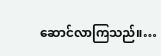ဆောင်လာကြသည်။…